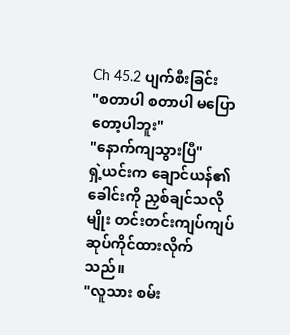Ch 45.2 ပျက်စီးခြင်း
"စတာပါ စတာပါ မပြောတော့ပါဘူး"
"နောက်ကျသွားပြီ"
ရှဲ့ယင်းက ချောင်ယန်၏ ခေါင်းကို ညှစ်ချင်သလိုမျိုး တင်းတင်းကျပ်ကျပ် ဆုပ်ကိုင်ထားလိုက်သည်။
"လူသား စမ်း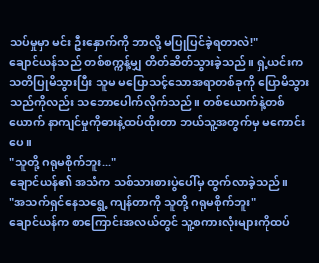သပ်မှုမှာ မင်း ဦးနှောက်ကို ဘာလို့ မပြုပြင်ခဲ့ရတာလဲ!"
ချောင်ယန်သည် တစ်စက္ကန့်မျှ တိတ်ဆိတ်သွားခဲ့သည်။ ရှဲ့ယင်းကသတိပြုမိသွားပြီး သူမ မပြောသင့်သောအရာတစ်ခုကို ပြောမိသွားသည်ကိုလည်း သဘောပေါက်လိုက်သည်။ တစ်ယောက်နဲ့တစ်ယောက် နာကျင်မှုကိုဓားနဲ့ထပ်ထိုးတာ ဘယ်သူ့အတွက်မှ မကောင်းပေ။
"သူတို့ ဂရုမစိုက်ဘူး..."
ချောင်ယန်၏ အသံက သစ်သားစားပွဲပေါ်မှ ထွက်လာခဲ့သည်။
"အသက်ရှင်နေသရွေ့ ကျန်တာကို သူတို့ ဂရုမစိုက်ဘူး"
ချောင်ယန်က စာကြောင်းအလယ်တွင် သူ့စကားလုံးများကိုထပ်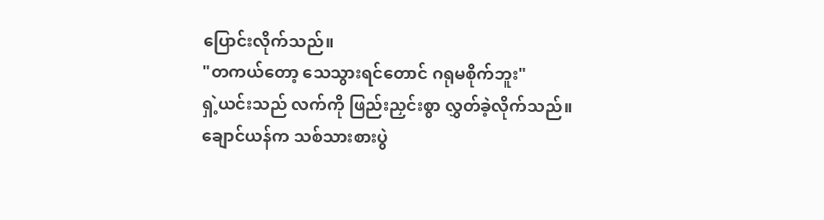ပြောင်းလိုက်သည်။
"တကယ်တော့ သေသွားရင်တောင် ဂရုမစိုက်ဘူး"
ရှဲ့ယင်းသည် လက်ကို ဖြည်းညှင်းစွာ လွှတ်ခဲ့လိုက်သည်။
ချောင်ယန်က သစ်သားစားပွဲ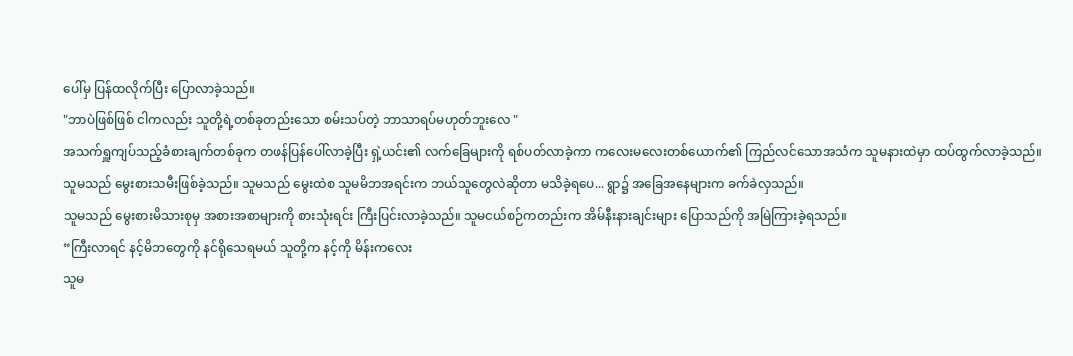ပေါ်မှ ပြန်ထလိုက်ပြီး ပြောလာခဲ့သည်။
"ဘာပဲဖြစ်ဖြစ် ငါကလည်း သူတို့ရဲ့တစ်ခုတည်းသော စမ်းသပ်တဲ့ ဘာသာရပ်မဟုတ်ဘူးလေ "
အသက်ရှူကျပ်သည့်ခံစားချက်တစ်ခုက တဖန်ပြန်ပေါ်လာခဲ့ပြီး ရှဲ့ယင်း၏ လက်ခြေများကို ရစ်ပတ်လာခဲ့ကာ ကလေးမလေးတစ်ယောက်၏ ကြည်လင်သောအသံက သူမနားထဲမှာ ထပ်ထွက်လာခဲ့သည်။
သူမသည် မွေးစားသမီးဖြစ်ခဲ့သည်။ သူမသည် မွေးထဲစ သူမမိဘအရင်းက ဘယ်သူတွေလဲဆိုတာ မသိခဲ့ရပေ... ရွာ၌ အခြေအနေများက ခက်ခဲလှသည်။
သူမသည် မွေးစားမိသားစုမှ အစားအစာများကို စားသုံးရင်း ကြီးပြင်းလာခဲ့သည်။ သူမငယ်စဉ်ကတည်းက အိမ်နီးနားချင်းများ ပြောသည်ကို အမြဲကြားခဲ့ရသည်။
“ကြီးလာရင် နင့်မိဘတွေကို နင်ရိုသေရမယ် သူတို့က နင့်ကို မိန်းကလေး
သူမ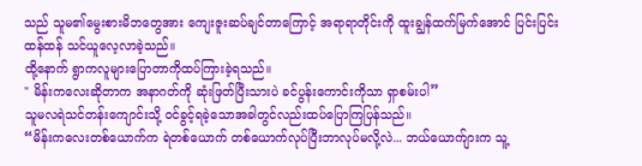သည် သူမ၏မွေးစားမိဘတွေအား ကျေးဇူးဆပ်ချင်တာကြောင့် အရာရာတိုင်းကို ထူးချွန်ထက်မြက်အောင် ပြင်းပြင်းထန်ထန် သင်ယူလေ့လာခဲ့သည်။
ထို့နောက် ရွာကလူများပြောတာကိုထပ်ကြားခဲ့ရသည်။
" မိန်းကလေးဆိုတာက အနာဂတ်ကို ဆုံးဖြတ်ပြီးသားပဲ ခင်ပွန်းကောင်းကိုသာ ရှာစမ်းပါ”
သူမလရဲသင်တန်းကျောင်းသို့ ဝင်ခွင့်ရခဲ့သောအခါတွင်လည်းထပ်ပြောကြပြန်သည်။
“မိန်းကလေးတစ်ယောက်က ရဲတစ်ယောက် တစ်ယောက်လုပ်ပြီးဘာလုပ်မလို့လဲ... ဘယ်ယောက်ျားက သူ့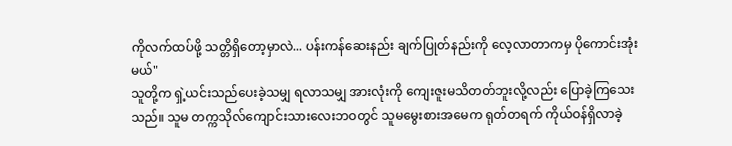ကိုလက်ထပ်ဖို့ သတ္တိရှိတော့မှာလဲ... ပန်းကန်ဆေးနည်း ချက်ပြုတ်နည်းကို လေ့လာတာကမှ ပိုကောင်းအုံးမယ်"
သူတို့က ရှဲ့ယင်းသည်ပေးခဲ့သမျှ ရလာသမျှ အားလုံးကို ကျေးဇူးမသိတတ်ဘူးလို့လည်း ပြောခဲ့ကြသေးသည်။ သူမ တက္ကသိုလ်ကျောင်းသားလေးဘဝတွင် သူမမွေးစားအမေက ရုတ်တရက် ကိုယ်ဝန်ရှိလာခဲ့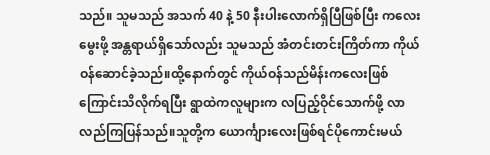သည်။ သူမသည် အသက် 40 နဲ့ 50 နီးပါးလောက်ရှိပြီဖြစ်ပြီး ကလေးမွေးဖို့ အန္တရာယ်ရှိသော်လည်း သူမသည် အံတင်းတင်းကြိတ်ကာ ကိုယ်ဝန်ဆောင်ခဲ့သည်။ထို့နောက်တွင် ကိုယ်ဝန်သည်မိန်းကလေးဖြစ်ကြောင်းသိလိုက်ရပြီး ရွာထဲကလူများက လပြည့်ဝိုင်သောက်ဖို့ လာလည်ကြပြန်သည်။သူတို့က ယောင်္ကျားလေးဖြစ်ရင်ပိုကောင်းမယ်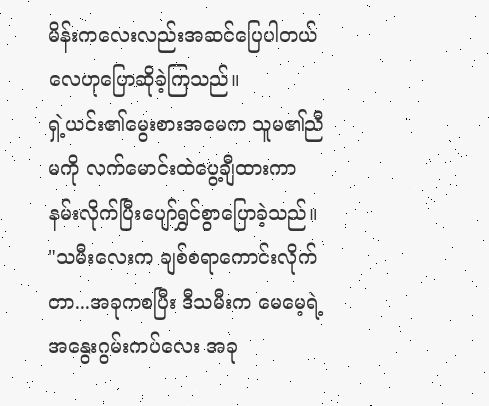မိန်းကလေးလည်းအဆင်ပြေပါတယ်လေဟုပြောဆိုခဲ့ကြသည်။
ရှဲ့ယင်း၏မွေးစားအမေက သူမ၏ညီမကို လက်မောင်းထဲပွေ့ချီထားကာ နမ်းလိုက်ပြီးပျော်ရွှင်စွာပြောခဲ့သည်။
"သမီးလေးက ချစ်စရာကောင်းလိုက်တာ...အခုကစပြီး ဒီသမီးက မေမေ့ရဲ့အနွေးဂွမ်းကပ်လေး အခု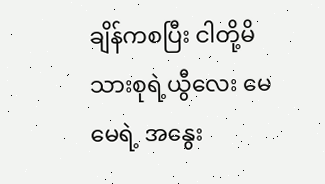ချိန်ကစပြီး ငါတို့မိသားစုရဲ့ယွီလေး မေမေရဲ့ အနွေး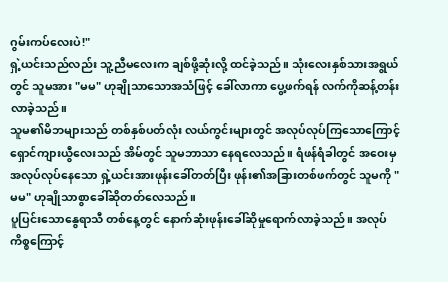ဂွမ်းကပ်လေးပဲ!"
ရှဲ့ယင်းသည်လည်း သူ့ညီမလေးက ချစ်ဖို့ဆုံးလို့ ထင်ခဲ့သည်။ သုံးလေးနှစ်သားအရွယ်တွင် သူမအား "မမ" ဟုချိုသာသောအသံဖြင့် ခေါ်လာကာ ပွေ့ဖက်ရန် လက်ကိုဆန့်တန်းလာခဲ့သည်။
သူမ၏မိဘများသည် တစ်နှစ်ပတ်လုံး လယ်ကွင်းများတွင် အလုပ်လုပ်ကြသောကြောင့် ရှောင်ကျားယွီလေးသည် အိမ်တွင် သူမဘာသာ နေရလေသည်။ ရံဖန်ရံခါတွင် အဝေးမှအလုပ်လုပ်နေသော ရှဲ့ယင်းအားဖုန်းခေါ်တတ်ပြီး ဖုန်း၏အခြားတစ်ဖက်တွင် သူမကို "မမ" ဟုချိုသာစွာခေါ်ဆိုတတ်လေသည်။
ပူပြင်းသောနွေရာသီ တစ်နေ့တွင် နောက်ဆုံးဖုန်းခေါ်ဆိုမှုရောက်လာခဲ့သည်။ အလုပ်ကိစ္စကြောင့်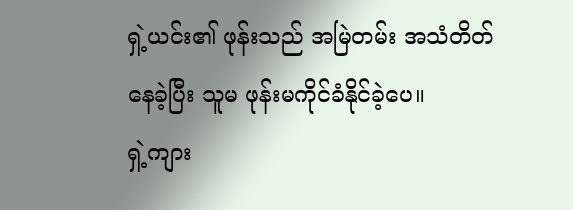ရှဲ့ယင်း၏ ဖုန်းသည် အမြဲတမ်း အသံတိတ်နေခဲ့ပြီး သူမ ဖုန်းမကိုင်ခံနိုင်ခဲ့ပေ။
ရှဲ့ကျား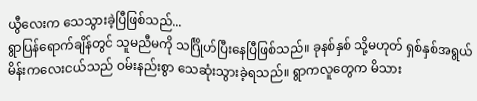ယွီလေးက သေသွားခဲ့ပြီဖြစ်သည်...
ရွာပြန်ရောက်ချိန်တွင် သူမညီမကို သင်္ဂြိုဟ်ပြီးနေပြီဖြစ်သည်။ ခုနစ်နှစ် သို့မဟုတ် ရှစ်နှစ်အရွယ် မိန်းကလေးငယ်သည် ဝမ်းနည်းစွာ သေဆုံးသွားခဲ့ရသည်။ ရွာကလူတွေက မိသား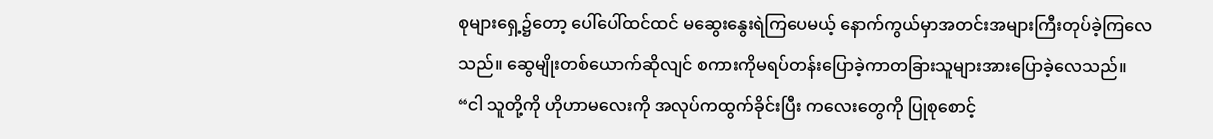စုများရှေ့၌တော့ ပေါ်ပေါ်ထင်ထင် မဆွေးနွေးရဲကြပေမယ့် နောက်ကွယ်မှာအတင်းအများကြီးတုပ်ခဲ့ကြလေသည်။ ဆွေမျိုးတစ်ယောက်ဆိုလျင် စကားကိုမရပ်တန်းပြောခဲ့ကာတခြားသူများအားပြောခဲ့လေသည်။
“ငါ သူတို့ကို ဟိုဟာမလေးကို အလုပ်ကထွက်ခိုင်းပြီး ကလေးတွေကို ပြုစုစောင့်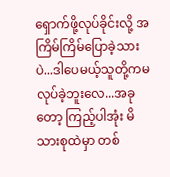ရှောက်ဖို့လုပ်ခိုင်းလို့ အကြိမ်ကြိမ်ပြောခဲ့သားပဲ...ဒါပေမယ့်သူတို့ကမလုပ်ခဲ့ဘူးလေ...အခုတော့ ကြည့်ပါအုံး မိသားစုထဲမှာ တစ်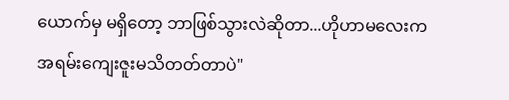ယောက်မှ မရှိတော့ ဘာဖြစ်သွားလဲဆိုတာ...ဟိုဟာမလေးက အရမ်းကျေးဇူးမသိတတ်တာပဲ"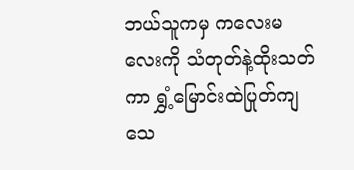ဘယ်သူကမှ ကလေးမလေးကို သံတုတ်နဲ့ထိုးသတ်ကာ ရွှံ့မြောင်းထဲပြုတ်ကျသေ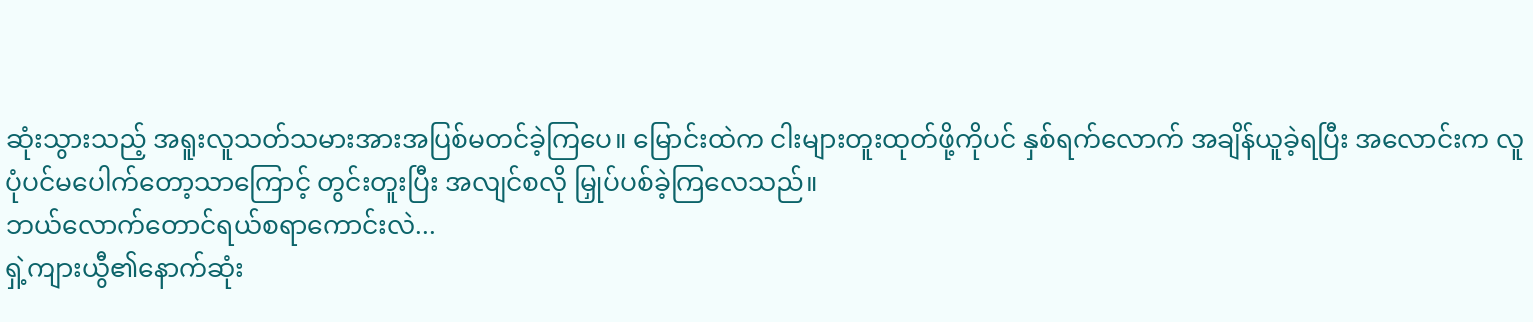ဆုံးသွားသည့် အရူးလူသတ်သမားအားအပြစ်မတင်ခဲ့ကြပေ။ မြောင်းထဲက ငါးများတူးထုတ်ဖို့ကိုပင် နှစ်ရက်လောက် အချိန်ယူခဲ့ရပြီး အလောင်းက လူပုံပင်မပေါက်တော့သာကြောင့် တွင်းတူးပြီး အလျင်စလို မြှုပ်ပစ်ခဲ့ကြလေသည်။
ဘယ်လောက်တောင်ရယ်စရာကောင်းလဲ...
ရှဲ့ကျားယွီ၏နောက်ဆုံး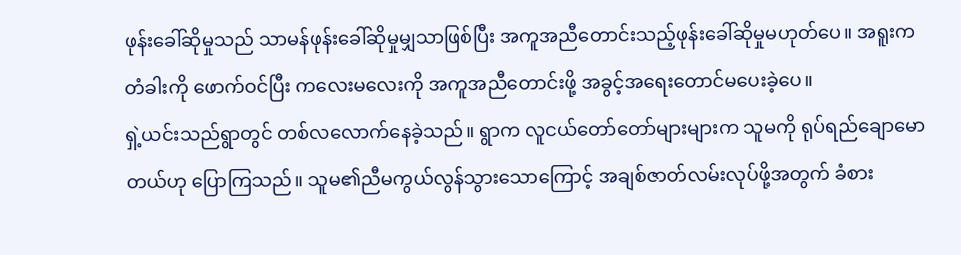ဖုန်းခေါ်ဆိုမှုသည် သာမန်ဖုန်းခေါ်ဆိုမှုမျှသာဖြစ်ပြီး အကူအညီတောင်းသည့်ဖုန်းခေါ်ဆိုမှုမဟုတ်ပေ။ အရူးက တံခါးကို ဖောက်ဝင်ပြီး ကလေးမလေးကို အကူအညီတောင်းဖို့ အခွင့်အရေးတောင်မပေးခဲ့ပေ။
ရှဲ့ယင်းသည်ရွာတွင် တစ်လလောက်နေခဲ့သည်။ ရွာက လူငယ်တော်တော်များများက သူမကို ရုပ်ရည်ချောမောတယ်ဟု ပြောကြသည်။ သူမ၏ညီမကွယ်လွန်သွားသောကြောင့် အချစ်ဇာတ်လမ်းလုပ်ဖို့အတွက် ခံစား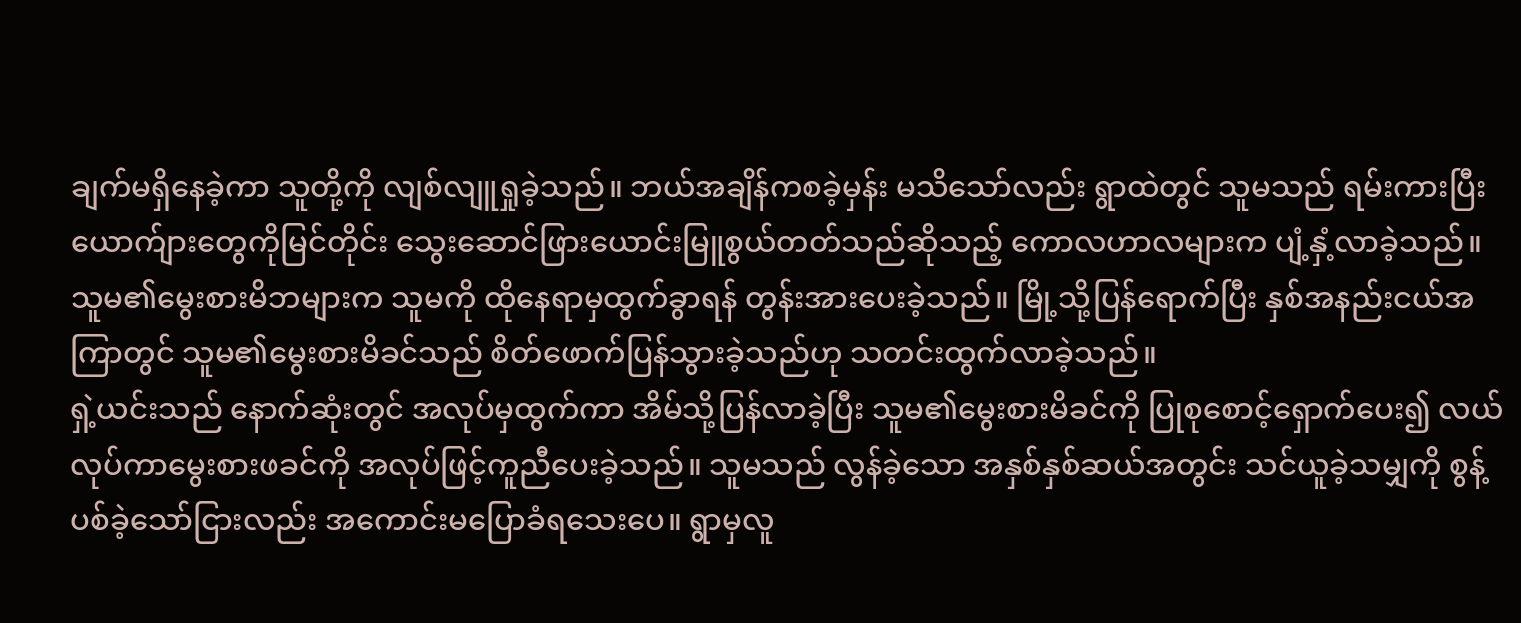ချက်မရှိနေခဲ့ကာ သူတို့ကို လျစ်လျူရှုခဲ့သည်။ ဘယ်အချိန်ကစခဲ့မှန်း မသိသော်လည်း ရွာထဲတွင် သူမသည် ရမ်းကားပြီး ယောက်ျားတွေကိုမြင်တိုင်း သွေးဆောင်ဖြားယောင်းမြူစွယ်တတ်သည်ဆိုသည့် ကောလဟာလများက ပျံ့နှံ့လာခဲ့သည်။ သူမ၏မွေးစားမိဘများက သူမကို ထိုနေရာမှထွက်ခွာရန် တွန်းအားပေးခဲ့သည်။ မြို့သို့ပြန်ရောက်ပြီး နှစ်အနည်းငယ်အကြာတွင် သူမ၏မွေးစားမိခင်သည် စိတ်ဖောက်ပြန်သွားခဲ့သည်ဟု သတင်းထွက်လာခဲ့သည်။
ရှဲ့ယင်းသည် နောက်ဆုံးတွင် အလုပ်မှထွက်ကာ အိမ်သို့ပြန်လာခဲ့ပြီး သူမ၏မွေးစားမိခင်ကို ပြုစုစောင့်ရှောက်ပေး၍ လယ်လုပ်ကာမွေးစားဖခင်ကို အလုပ်ဖြင့်ကူညီပေးခဲ့သည်။ သူမသည် လွန်ခဲ့သော အနှစ်နှစ်ဆယ်အတွင်း သင်ယူခဲ့သမျှကို စွန့်ပစ်ခဲ့သော်ငြားလည်း အကောင်းမပြောခံရသေးပေ။ ရွာမှလူ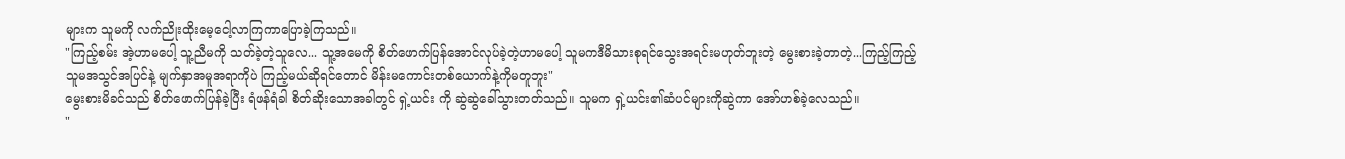များက သူမကို လက်ညိုးထိုးမေ့ငေါ့လာကြကာပြောခဲ့ကြသည်။
"ကြည့်စမ်း အဲ့ဟာမပေါ့ သူ့ညီမကို သတ်ခဲ့တဲ့သူလေ... သူ့အမေကို စိတ်ဖောက်ပြန်အောင်လုပ်ခဲ့တဲ့ဟာမပေါ့ သူမကဒီမိသားစုရင်သွေးအရင်းမဟုတ်ဘူးတဲ့ မွေးစားခဲ့တာတဲ့...ကြည့်ကြည့် သူမအသွင်အပြင်နဲ့ မျက်နှာအမူအရာကိုပဲ ကြည့်မယ်ဆိုရင်တောင် မိန်းမကောင်းတစ်ယောက်နဲ့ကိုမတူဘူး"
မွေးစားမိခင်သည် စိတ်ဖောက်ပြန်ခဲ့ပြီး ရံဖန်ရံခါ စိတ်ဆိုးသောအခါတွင် ရှဲ့ယင်း ကို ဆွဲဆွဲခေါ်သွားတတ်သည်။ သူမက ရှဲ့ယင်း၏ဆံပင်များကိုဆွဲကာ အော်ဟစ်ခဲ့လေသည်။
"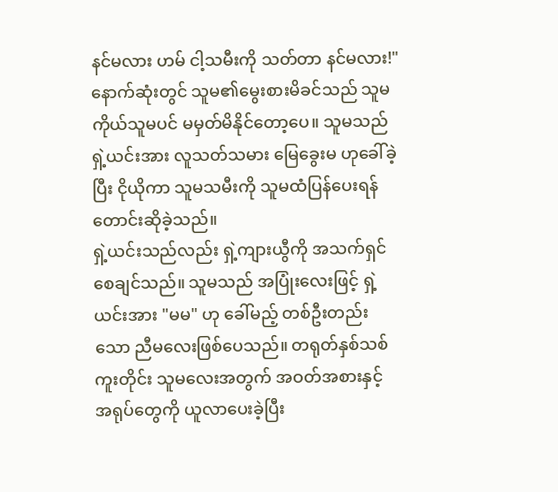နင်မလား ဟမ် ငါ့သမီးကို သတ်တာ နင်မလား!"
နောက်ဆုံးတွင် သူမ၏မွေးစားမိခင်သည် သူမကိုယ်သူမပင် မမှတ်မိနိုင်တော့ပေ။ သူမသည် ရှဲ့ယင်းအား လူသတ်သမား မြေခွေးမ ဟုခေါ်ခဲ့ပြီး ငိုယိုကာ သူမသမီးကို သူမထံပြန်ပေးရန် တောင်းဆိုခဲ့သည်။
ရှဲ့ယင်းသည်လည်း ရှဲ့ကျားယွီကို အသက်ရှင်စေချင်သည်။ သူမသည် အပြုံးလေးဖြင့် ရှဲ့ယင်းအား "မမ" ဟု ခေါ်မည့် တစ်ဦးတည်းသော ညီမလေးဖြစ်ပေသည်။ တရုတ်နှစ်သစ်ကူးတိုင်း သူမလေးအတွက် အဝတ်အစားနှင့် အရုပ်တွေကို ယူလာပေးခဲ့ပြီး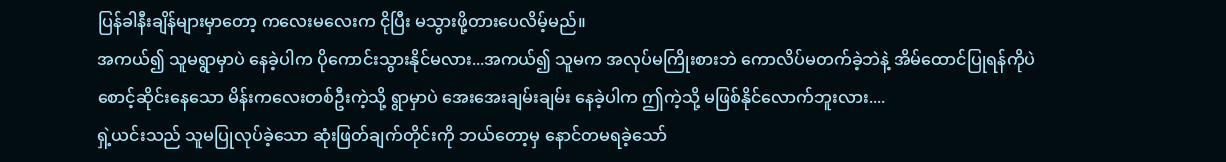ပြန်ခါနီးချိန်များမှာတော့ ကလေးမလေးက ငိုပြီး မသွားဖို့တားပေလိမ့်မည်။
အကယ်၍ သူမရွာမှာပဲ နေခဲ့ပါက ပိုကောင်းသွားနိုင်မလား...အကယ်၍ သူမက အလုပ်မကြိုးစားဘဲ ကောလိပ်မတက်ခဲ့ဘဲနဲ့ အိမ်ထောင်ပြုရန်ကိုပဲ စောင့်ဆိုင်းနေသော မိန်းကလေးတစ်ဦးကဲ့သို့ ရွာမှာပဲ အေးအေးချမ်းချမ်း နေခဲ့ပါက ဤကဲ့သို့ မဖြစ်နိုင်လောက်ဘူးလား....
ရှဲ့ယင်းသည် သူမပြုလုပ်ခဲ့သော ဆုံးဖြတ်ချက်တိုင်းကို ဘယ်တော့မှ နောင်တမရခဲ့သော်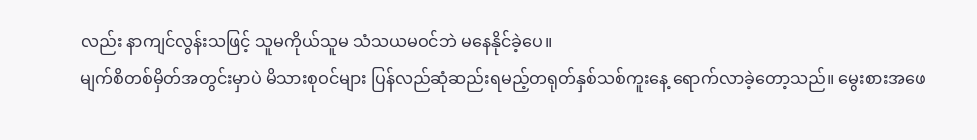လည်း နာကျင်လွန်းသဖြင့် သူမကိုယ်သူမ သံသယမဝင်ဘဲ မနေနိုင်ခဲ့ပေ။
မျက်စိတစ်မှိတ်အတွင်းမှာပဲ မိသားစုဝင်များ ပြန်လည်ဆုံဆည်းရမည့်တရုတ်နှစ်သစ်ကူးနေ့ ရောက်လာခဲ့တော့သည်။ မွေးစားအဖေ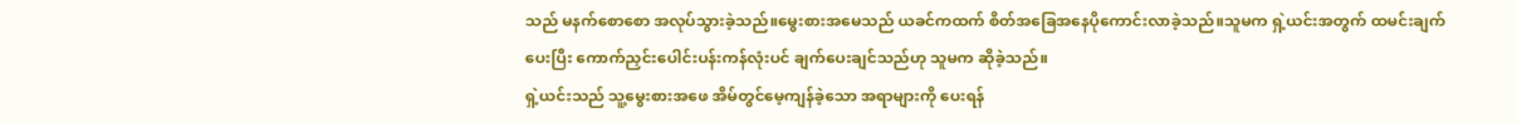သည် မနက်စောစော အလုပ်သွားခဲ့သည်။မွေးစားအမေသည် ယခင်ကထက် စိတ်အခြေအနေပိုကောင်းလာခဲ့သည်။သူမက ရှဲ့ယင်းအတွက် ထမင်းချက်ပေးပြီး ကောက်ညှင်းပေါင်းပန်းကန်လုံးပင် ချက်ပေးချင်သည်ဟု သူမက ဆိုခဲ့သည်။
ရှဲ့ယင်းသည် သူ့မွေးစားအဖေ အိမ်တွင်မေ့ကျန်ခဲ့သော အရာများကို ပေးရန်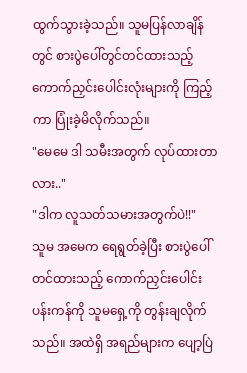ထွက်သွားခဲ့သည်။ သူမပြန်လာချိန်တွင် စားပွဲပေါ်တွင်တင်ထားသည့် ကောက်ညှင်းပေါင်းလုံးများကို ကြည့်ကာ ပြုံးခဲ့မိလိုက်သည်။
"မေမေ ဒါ သမီးအတွက် လုပ်ထားတာလား.."
"ဒါက လူသတ်သမားအတွက်ပဲ!!"
သူမ အမေက ရေရွတ်ခဲ့ပြီး စားပွဲပေါ်တင်ထားသည့် ကောက်ညှင်းပေါင်းပန်းကန်ကို သူမရှေ့ကို တွန်းချလိုက်သည်။ အထဲရှိ အရည်များက ပျော့ပြဲ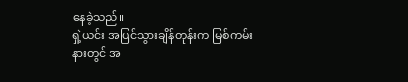နေခဲ့သည်။
ရှဲ့ယင်း အပြင်သွားချိန်တုန်းက မြစ်ကမ်းနားတွင် အ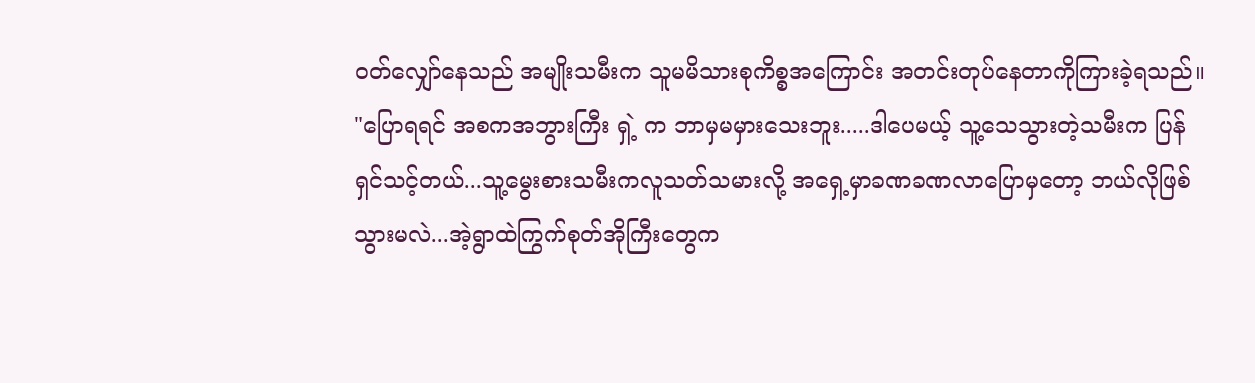ဝတ်လျှော်နေသည် အမျိုးသမီးက သူမမိသားစုကိစ္စအကြောင်း အတင်းတုပ်နေတာကိုကြားခဲ့ရသည်။
"ပြောရရင် အစကအဘွားကြီး ရှဲ့ က ဘာမှမမှားသေးဘူး.....ဒါပေမယ့် သူ့သေသွားတဲ့သမီးက ပြန်ရှင်သင့်တယ်...သူ့မွေးစားသမီးကလူသတ်သမားလို့ အရှေ့မှာခဏခဏလာပြောမှတော့ ဘယ်လိုဖြစ်သွားမလဲ...အဲ့ရွာထဲကြွက်စုတ်အိုကြီးတွေက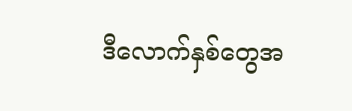ဒီလောက်နှစ်တွေအ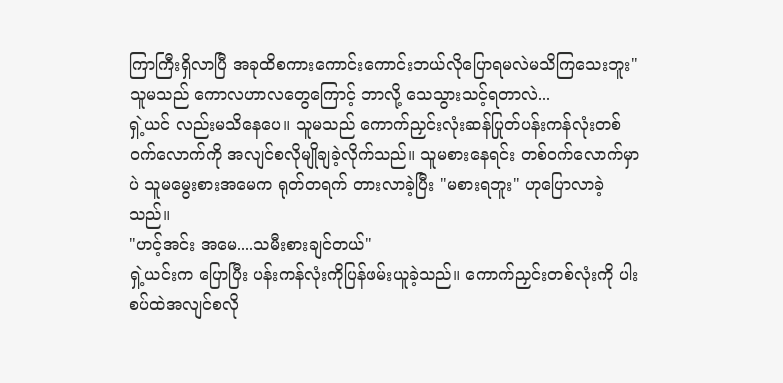ကြာကြီးရှိလာပြီ အခုထိစကားကောင်းကောင်းဘယ်လိုပြောရမလဲမသိကြသေးဘူး"
သူမသည် ကောလဟာလတွေကြောင့် ဘာလို့ သေသွားသင့်ရတာလဲ...
ရှဲ့ယင် လည်းမသိနေပေ။ သူမသည် ကောက်ညှင်းလုံးဆန်ပြုတ်ပန်းကန်လုံးတစ်ဝက်လောက်ကို အလျင်စလိုမျိုချခဲ့လိုက်သည်။ သူမစားနေရင်း တစ်ဝက်လောက်မှာပဲ သူမမွေးစားအမေက ရုတ်တရက် တားလာခဲ့ပြီး "မစားရဘူး" ဟုပြောလာခဲ့သည်။
"ဟင့်အင်း အမေ....သမီးစားချင်တယ်"
ရှဲ့ယင်းက ပြောပြီး ပန်းကန်လုံးကိုပြန်ဖမ်းယူခဲ့သည်။ ကောက်ညှင်းတစ်လုံးကို ပါးစပ်ထဲအလျင်စလို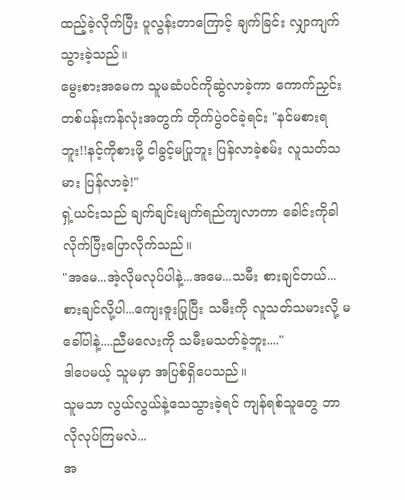ထည့်ခဲ့လိုက်ပြီး ပူလွန်းတာကြောင့် ချက်ခြင်း လျှာကျက်သွားခဲ့သည်။
မွေးစားအမေက သူမဆံပင်ကိုဆွဲလာခဲ့ကာ ကောက်ညှင်းတစ်ပန်းကန်လုံးအတွက် တိုက်ပွဲဝင်ခဲ့ရင်း "နင်မစားရဘူး!!နင့်ကိုစားဖို့ ငါခွင့်မပြုဘူး ပြန်လာခဲ့စမ်း လူသတ်သမား ပြန်လာခဲ့!"
ရှဲ့ယင်းသည် ချက်ချင်းမျက်ရည်ကျလာကာ ခေါင်းကိုခါလိုက်ပြီးပြောလိုက်သည်။
"အမေ...အဲ့လိုမလုပ်ပါနဲ့...အမေ...သမီး စားချင်တယ်... စားချင်လို့ပါ...ကျေးဇူးပြုပြီး သမီးကို လူသတ်သမားလို့ မခေါ်ပါနဲ့....ညီမလေးကို သမီးမသတ်ခဲ့ဘူး...."
ဒါပေမယ့် သူမမှာ အပြစ်ရှိပေသည်။
သူမသာ လွယ်လွယ်နဲ့သေသွားခဲ့ရင် ကျန်ရစ်သူတွေ ဘာလိုလုပ်ကြမလဲ...
အ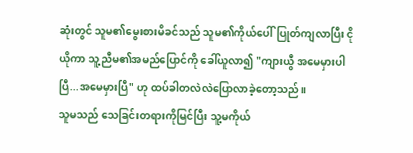ဆုံးတွင် သူမ၏မွေးစားမိခင်သည် သူမ၏ကိုယ်ပေါ်ပြုတ်ကျလာပြီး ငိုယိုကာ သူ့ညီမ၏အမည်ပြောင်ကို ခေါ်ယူလာ၍ "ကျားယွီ အမေမှားပါပြီ...အမေမှားပြီ" ဟု ထပ်ခါတလဲလဲပြောလာခဲ့တော့သည်။
သူမသည် သေခြင်းတရားကိုမြင်ပြီး သူ့မကိုယ်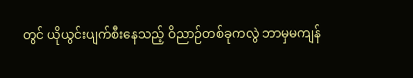တွင် ယိုယွင်းပျက်စီးနေသည့် ဝိညာဉ်တစ်ခုကလွဲ ဘာမှမကျန်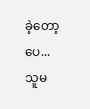ခဲ့တော့ပေ...
သူမ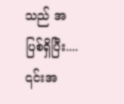သည် အပြစ်ရှိပြီး.... ၎င်းအ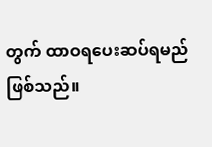တွက် ထာဝရပေးဆပ်ရမည်ဖြစ်သည်။